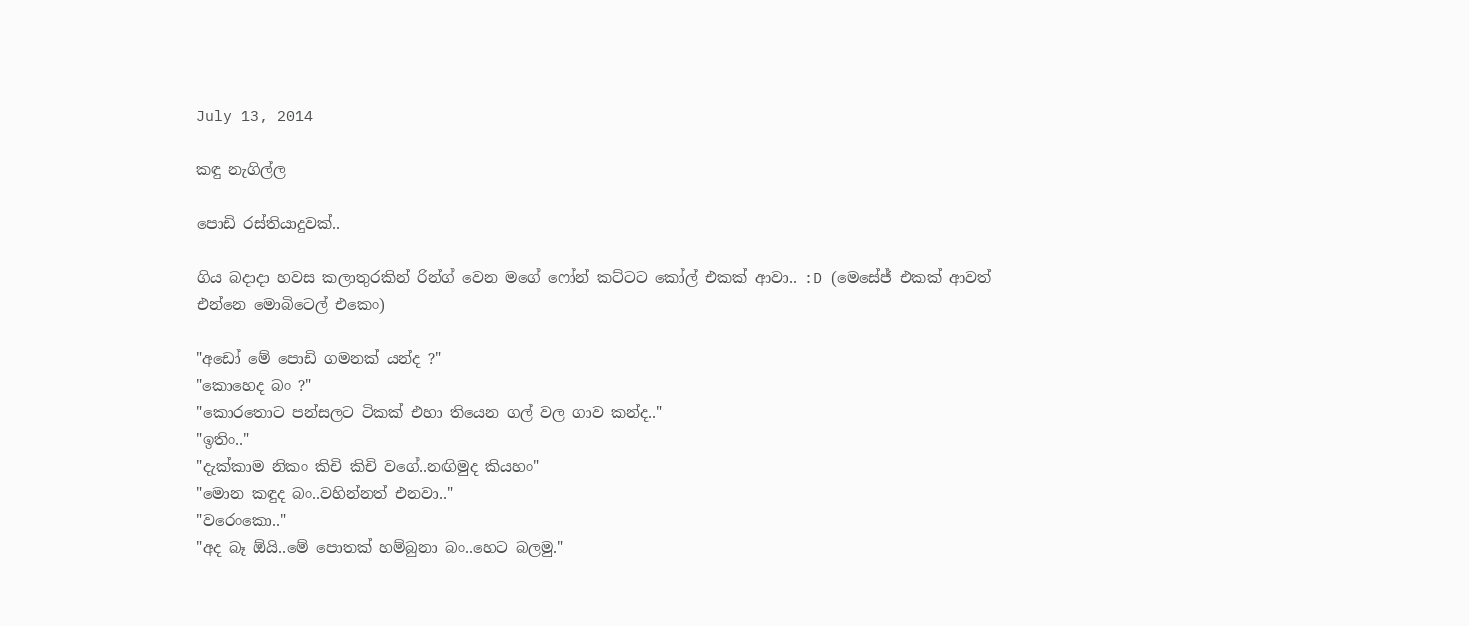July 13, 2014

කඳු නැගිල්ල

පොඩි රස්තියාදුවක්..

ගිය බදාදා හවස කලාතුරකින් රින්ග් වෙන මගේ ෆෝන් කට්ටට කෝල් එකක් ආවා.. :D (මෙසේජ් එකක් ආවත් එන්නෙ මොබිටෙල් එකෙං)

"අඩෝ මේ පොඩි ගමනක් යන්ද ?"
"කොහෙද බං ?"
"කොරතොට පන්සලට ටිකක් එහා තියෙන ගල් වල ගාව කන්ද.."
"ඉතිං.."
"දැක්කාම නිකං කිචි කිචි වගේ..නඟිමුද කියහං"
"මොන කඳුද බං..වහින්නත් එනවා.."
"වරෙංකො.."
"අද බෑ ඕයි..මේ පොතක් හම්බුනා බං..හෙට බලමු."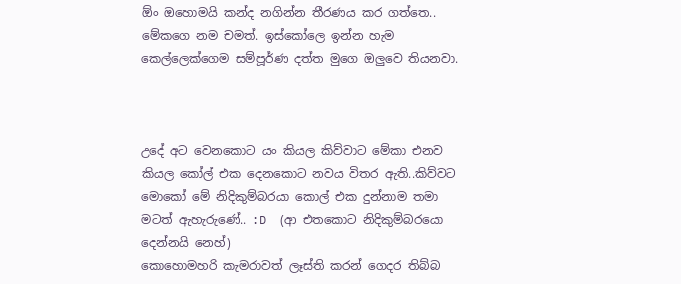ඕං ඔහොමයි කන්ද නගින්න තීරණය කර ගත්තෙ..
මේකගෙ නම චමත්. ඉස්කෝලෙ ඉන්න හැම කෙල්ලෙක්ගෙම සම්පූර්ණ දත්ත මුගෙ ඔලුවෙ තියනවා.



උදේ අට වෙනකොට යං කියල කිව්වාට මේකා එනව කියල කෝල් එක දෙනකොට නවය විතර ඇති..කිව්වට මොකෝ මේ නිදිකුම්බරයා කොල් එක දුන්නාම තමා මටත් ඇහැරුණේ.. :D  (ආ එතකොට නිදිකුම්බරයො දෙන්නයි නෙහ්)
කොහොමහරි කැමරාවත් ලෑස්ති කරන් ගෙදර තිබ්බ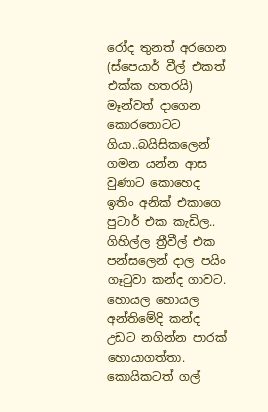රෝද තුනත් අරගෙන (ස්පෙයාර් වීල් එකත් එක්ක හතරයි) මෑන්වත් දාගෙන කොරතොටට ගියා..බයිසිකලෙන් ගමන යන්න ආස වුණාට කොහෙද ඉතිං අනික් එකාගෙ පුටාර් එක කැඩිල..
ගිහිල්ල ත්‍රීවීල් එක පන්සලෙන් දාල පයිං ගෑටුවා කන්ද ගාවට. හොයල හොයල අන්තිමේදි කන්ද උඩට නගින්න පාරක් හොයාගත්තා. කොයිකටත් ගල්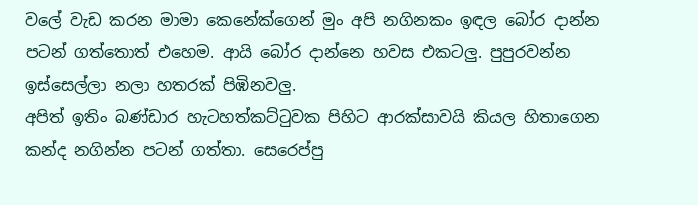වලේ වැඩ කරන මාමා කෙනේක්ගෙන් මුං අපි නගිනකං ඉඳල බෝර දාන්න පටන් ගත්තොත් එහෙම. ආයි බෝර දාන්නෙ හවස එකටලු. පුපුරවන්න ඉස්සෙල්ලා නලා හතරක් පිඹිනවලු.
අපිත් ඉතිං බණ්ඩාර හැටහත්කට්ටුවක පිහිට ආරක්සාවයි කියල හිතාගෙන කන්ද නගින්න පටන් ගත්තා. සෙරෙප්පු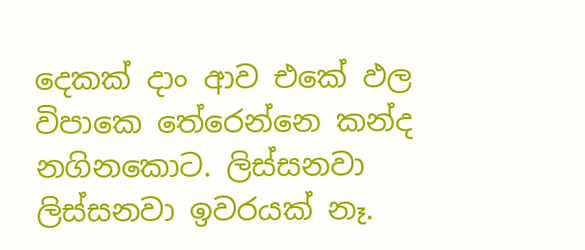දෙකක් දාං ආව එකේ ඵල විපාකෙ තේරෙන්නෙ කන්ද නගිනකොට. ලිස්සනවා ලිස්සනවා ඉවරයක් නෑ.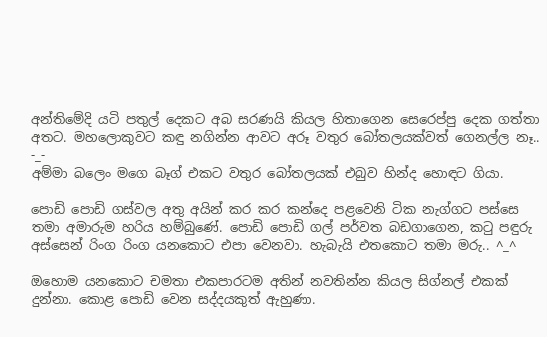අන්තිමේදි යටි පතුල් දෙකට අබ සරණයි කියල හිතාගෙන සෙරෙප්පු දෙක ගත්තා අතට. මහලොකුවට කඳු නගින්න ආවට අරූ වතුර බෝතලයක්වත් ගෙනල්ල නෑ.. -_-
අම්මා බලෙං මගෙ බෑග් එකට වතුර බෝතලයක් එබුව හින්ද හොඳට ගියා.

පොඩි පොඩි ගස්වල අතු අයින් කර කර කන්දෙ පළවෙනි ටික නැග්ගට පස්සෙ තමා අමාරුම හරිය හම්බුණේ. පොඩි පොඩි ගල් පර්වත බඩගාගෙන, කටු පඳුරු අස්සෙන් රිංග රිංග යනකොට එපා වෙනවා. හැබැයි එතකොට තමා මරු.. ^_^

ඔහොම යනකොට චමතා එකපාරටම අතින් නවතින්න කියල සිග්නල් එකක් දුන්නා. කොළ පොඩි වෙන සද්දයකුත් ඇහුණා.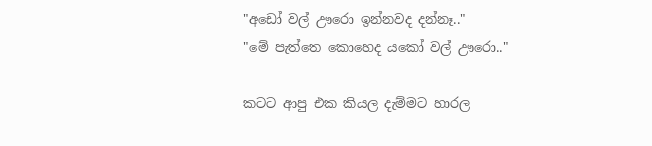"අඩෝ වල් ඌරො ඉන්නවද දන්නෑ.."
"මේ පැත්තෙ කොහෙද යකෝ වල් ඌරො.."

කටට ආපු එක කියල දැම්මට හාරල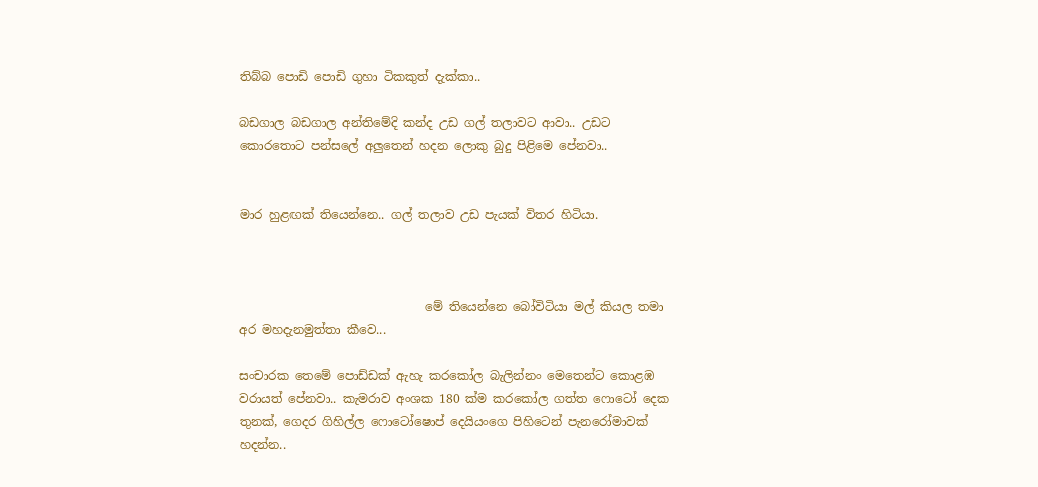තිබ්බ පොඩි පොඩි ගුහා ටිකකුත් දැක්කා..

බඩගාල බඩගාල අන්තිමේදි කන්ද උඩ ගල් තලාවට ආවා.. උඩට කොරතොට පන්සලේ අලුතෙන් හදන ලොකු බුදු පිළිමෙ පේනවා..


මාර හුළඟක් තියෙන්නෙ.. ගල් තලාව උඩ පැයක් විතර හිටියා.



                               මේ තියෙන්නෙ බෝවිටියා මල් කියල තමා අර මහදැනමුත්තා කීවෙ...

සංචාරක තෙමේ පොඩ්ඩක් ඇහැ කරකෝල බැලින්නං මෙතෙන්ට කොළඹ වරායත් පේනවා.. කැමරාව අංශක 180 ක්ම කරකෝල ගත්ත ෆොටෝ දෙක තුනක්, ගෙදර ගිහිල්ල ෆොටෝෂොප් දෙයියංගෙ පිහිටෙන් පැනරෝමාවක් හදන්න..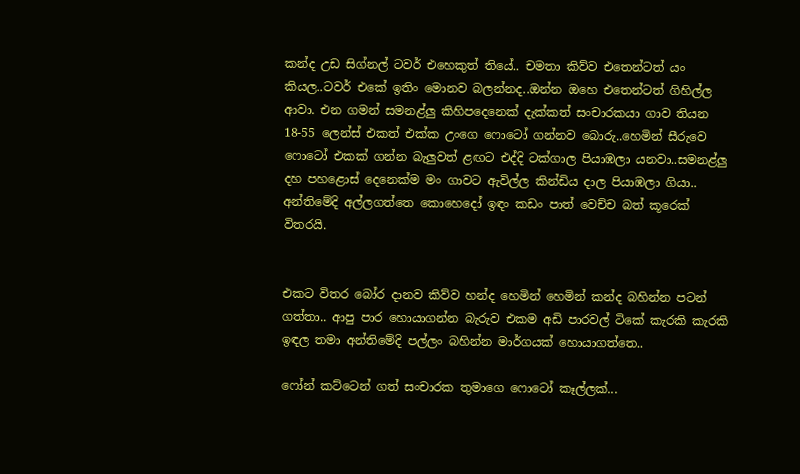කන්ද උඩ සිග්නල් ටවර් එහෙකුත් තියේ.. චමතා කිව්ව එතෙන්ටත් යං කියල..ටවර් එකේ ඉතිං මොනව බලන්නද..ඔන්න ඔහෙ එතෙන්ටත් ගිහිල්ල ආවා. එන ගමන් සමනළ්ලු කිහිපදෙනෙක් දැක්කත් සංචාරකයා ගාව තියන 18-55 ලෙන්ස් එකත් එක්ක උංගෙ ෆොටෝ ගන්නව බොරු..හෙමින් සීරුවෙ ෆොටෝ එකක් ගන්න බැලුවත් ළඟට එද්දි ටක්ගාල පියාඹලා යනවා..සමනළ්ලු දහ පහළොස් දෙනෙක්ම මං ගාවට ඇවිල්ල කින්ඩිය දාල පියාඹලා ගියා.. අන්තිමේදි අල්ලගත්තෙ කොහෙදෝ ඉඳං කඩං පාත් වෙච්ච බත් කූරෙක් විතරයි.


එකට විතර බෝර දානව කිව්ව හන්ද හෙමින් හෙමින් කන්ද බහින්න පටන් ගත්තා.. ආපු පාර හොයාගන්න බැරුව එකම අඩි පාරවල් ටිකේ කැරකි කැරකි ඉඳල තමා අන්තිමේදි පල්ලං බහින්න මාර්ගයක් හොයාගත්තෙ..

ෆෝන් කට්ටෙන් ගත් සංචාරක තුමාගෙ ෆොටෝ කෑල්ලක්...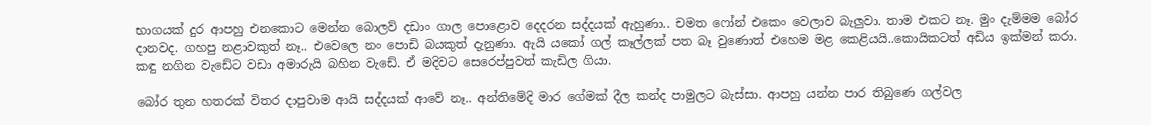භාගයක් දුර ආපහු එනකොට මෙන්න බොලව් දඩාං ගාල පොළොව දෙදරන සද්දයක් ඇහුණා.. චමත ෆෝන් එකෙං වෙලාව බැලුවා. තාම එකට නෑ. මුං දැම්මම බෝර දානවද. ගහපු නළාවකුත් නෑ.. එවෙලෙ නං පොඩි බයකුත් දැනුණා. ඇයි යකෝ ගල් කෑල්ලක් පත බෑ වුණොත් එහෙම මළ කෙළියයි..කොයිකටත් අඩිය ඉක්මන් කරා. කඳු නගින වැඩේට වඩා අමාරුයි බහින වැඩේ. ඒ මදිවට සෙරෙප්පුවත් කැඩිල ගියා.

බෝර තුන හතරක් විතර දාපුවාම ආයි සද්දයක් ආවේ නෑ.. අන්තිමේදි මාර ගේමක් දීල කන්ද පාමුලට බැස්සා. ආපහු යන්න පාර තිබුණෙ ගල්වල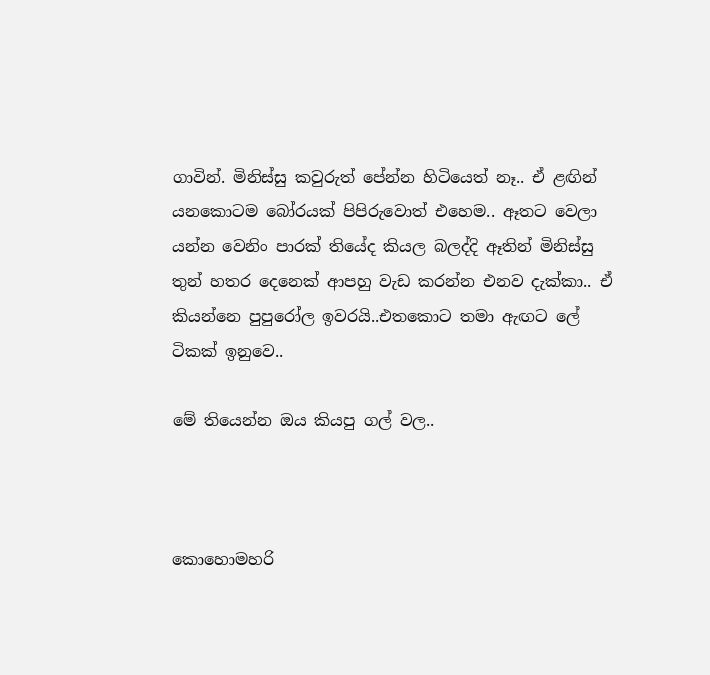ගාවින්. මිනිස්සු කවුරුත් පේන්න හිටියෙත් නෑ.. ඒ ළඟින් යනකොටම බෝරයක් පිපිරුවොත් එහෙම.. ඈතට වෙලා යන්න වෙනිං පාරක් තියේද කියල බලද්දි ඈතින් මිනිස්සු තුන් හතර දෙනෙක් ආපහු වැඩ කරන්න එනව දැක්කා.. ඒ කියන්නෙ පුපුරෝල ඉවරයි..එතකොට තමා ඇඟට ලේ ටිකක් ඉනුවෙ..

මේ තියෙන්න ඔය කියපු ගල් වල..



කොහොමහරි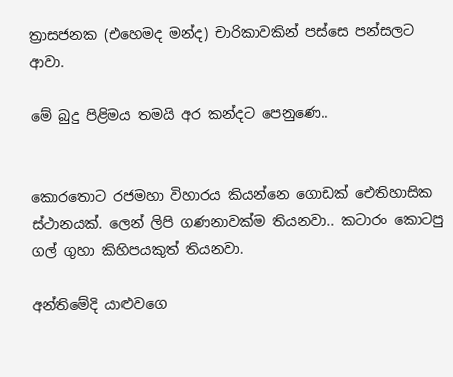ත්‍රාසජනක (එහෙමද මන්ද) චාරිකාවකින් පස්සෙ පන්සලට ආවා.

මේ බුදු පිළිමය තමයි අර කන්දට පෙනුණෙ..


කොරතොට රජමහා විහාරය කියන්නෙ ගොඩක් ඓතිහාසික ස්ථානයක්. ලෙන් ලිපි ගණනාවක්ම තියනවා.. කටාරං කොටපු ගල් ගුහා කිහිපයකුත් තියනවා.

අන්තිමේදි යාළුවගෙ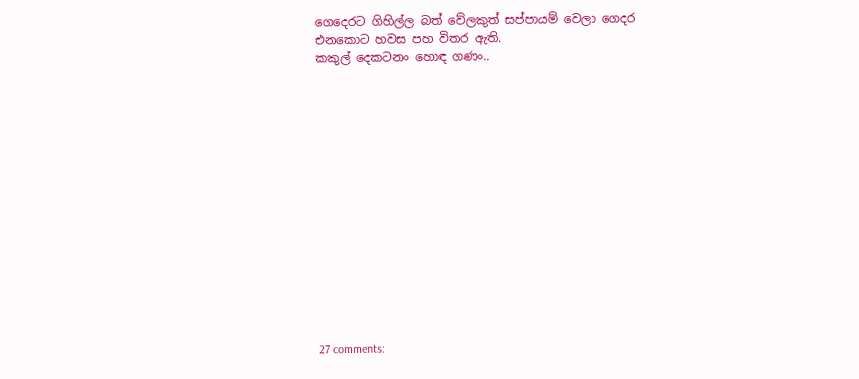ගෙදෙරට ගිහිල්ල බත් වේලකුත් සප්පායම් වෙලා ගෙදර එනකොට හවස පහ විතර ඇති.
කකුල් දෙකටනං හොඳ ගණං..















27 comments: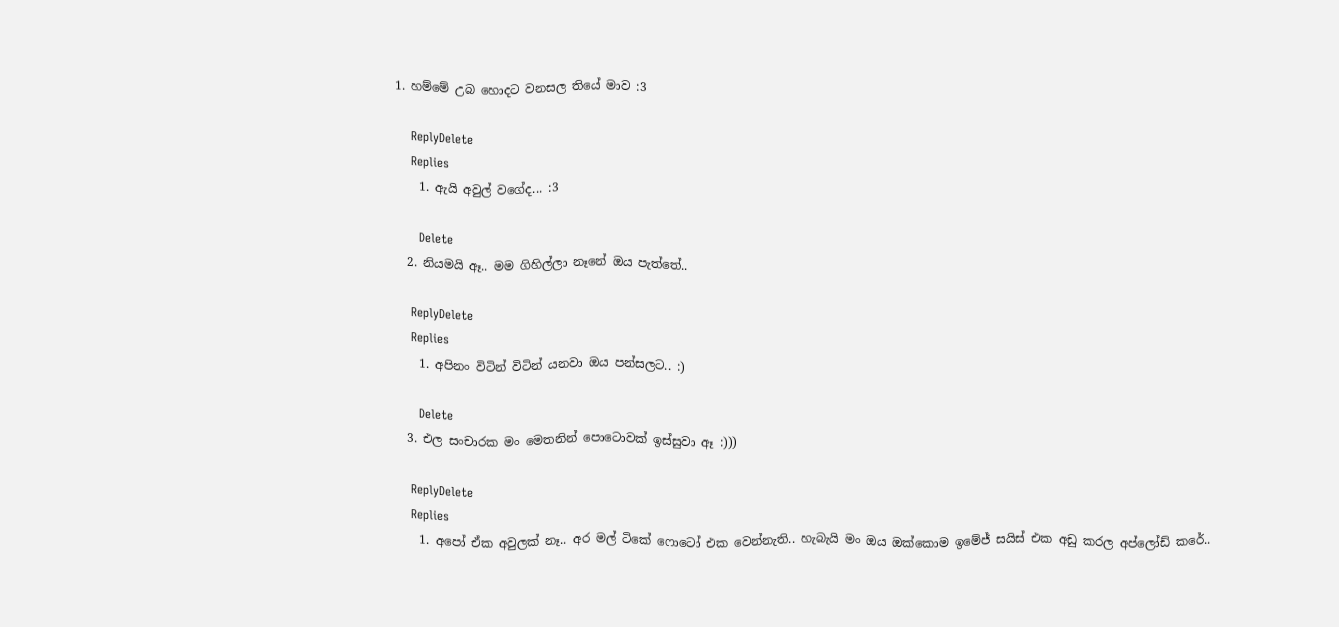1. හම්මේ උබ හොදට වනසල තියේ මාව :3

    ReplyDelete
    Replies
    1. ඇයි අවුල් වගේද... :3

      Delete
  2. නියමයි ඈ.. මම ගිහිල්ලා නෑනේ ඔය පැත්තේ..

    ReplyDelete
    Replies
    1. අපිනං විටින් විටින් යනවා ඔය පන්සලට.. :)

      Delete
  3. එල සංචාරක මං මෙතනින් පොටොවක් ඉස්සුවා ඈ :)))

    ReplyDelete
    Replies
    1. අපෝ ඒක අවුලක් නෑ.. අර මල් ටිකේ ෆොටෝ එක වෙන්නැති.. හැබැයි මං ඔය ඔක්කොම ඉමේජ් සයිස් එක අඩු කරල අප්ලෝඩ් කරේ..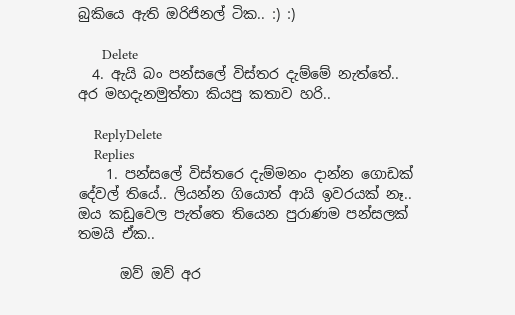බුකියෙ ඇති ඔරිජිනල් ටික.. :) :)

      Delete
  4. ඇයි බං පන්සලේ විස්තර දැම්මේ නැත්තේ.. අර මහදැනමුත්තා කියපු කතාව හරි..

    ReplyDelete
    Replies
    1. පන්සලේ විස්තරෙ දැම්මනං දාන්න ගොඩක් දේවල් තියේ.. ලියන්න ගියොත් ආයි ඉවරයක් නෑ.. ඔය කඩුවෙල පැත්තෙ තියෙන පුරාණම පන්සලක් තමයි ඒක..

      ඔව් ඔව් අර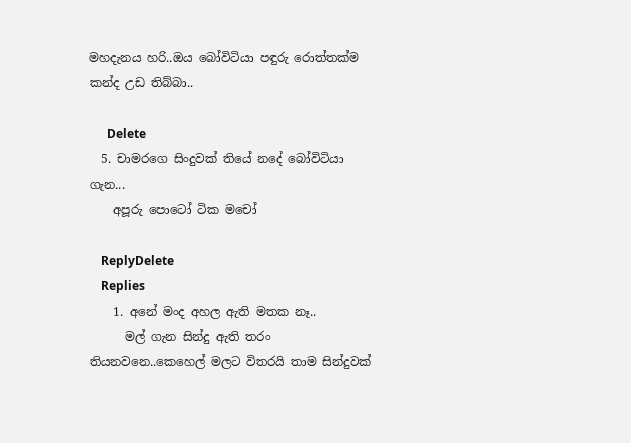මහදැනය හරි..ඔය බෝවිටියා පඳුරු රොත්තක්ම කන්ද උඩ තිබ්බා..

      Delete
  5. චාමරගෙ සිංදුවක් තියේ නදේ බෝවිටියා ගැන...
    අපූරු පොටෝ ටික මචෝ

    ReplyDelete
    Replies
    1. අනේ මංද අහල ඇති මතක නෑ..
      මල් ගැන සින්දු ඇති තරං තියනවනෙ..කෙහෙල් මලට විතරයි තාම සින්දුවක්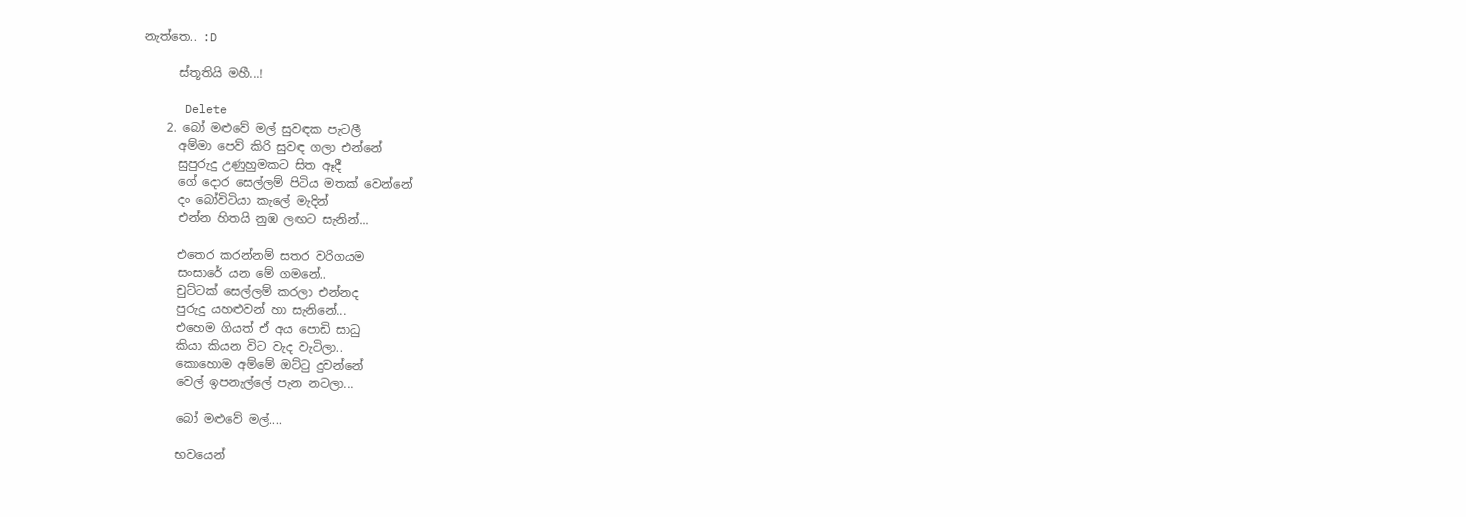නැත්තෙ.. :D

      ස්තූතියි මහී...!

      Delete
    2. බෝ මළුවේ මල් සුවඳක පැටලී
      අම්මා පෙව් කිරි සුවඳ ගලා එන්නේ
      සුපුරුදු උණුහුමකට සිත ඈදී
      ගේ දොර සෙල්ලම් පිටිය මතක් වෙන්නේ
      දං බෝවිටියා කැලේ මැදින්
      එන්න හිතයි නුඹ ලඟට සැනින්...

      එතෙර කරන්නම් සතර වරිගයම
      සංසාරේ යන මේ ගමනේ..
      චුට්ටක් සෙල්ලම් කරලා එන්නද
      පුරුදු යහළුවන් හා සැනිනේ...
      එහෙම ගියත් ඒ අය පොඩි සාධු
      කියා කියන විට වැද වැටිලා..
      කොහොම අම්මේ ඔට්ටු දුවන්නේ
      වෙල් ඉපනැල්ලේ පැන නටලා...

      බෝ මළුවේ මල්....

      භවයෙන්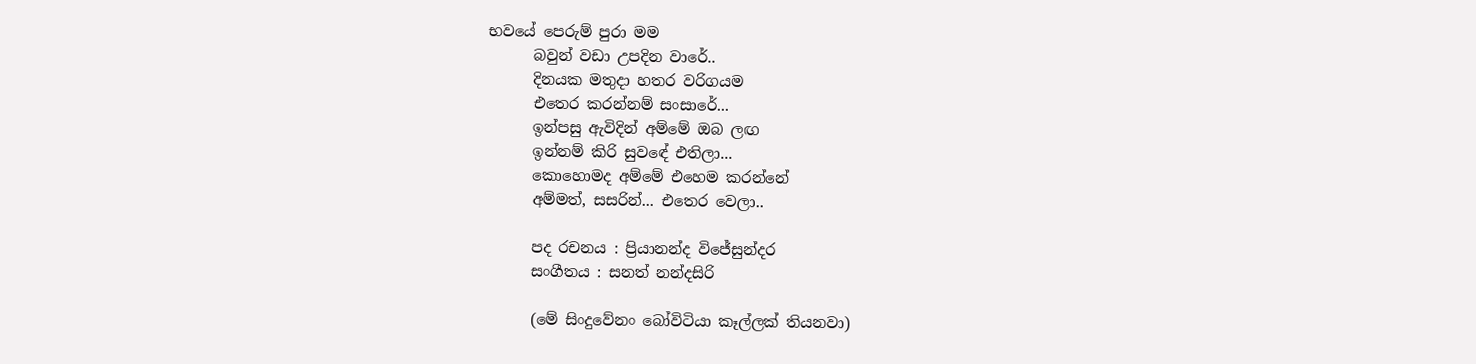භවයේ පෙරුම් පුරා මම
      බවුන් වඩා උපදින වාරේ..
      දිනයක මතුදා හතර වරිගයම
      එතෙර කරන්නම් සංසාරේ...
      ඉන්පසු ඇවිදින් අම්මේ ඔබ ලඟ
      ඉන්නම් කිරි සුව‍‍ඳේ එතිලා...
      කොහොමද අම්මේ එහෙම කරන්නේ
      අම්මත්, සසරින්... එතෙර වෙලා..

      පද රචනය : ප්‍රියානන්ද විජේසුන්දර
      සංගීතය : සනත් නන්දසිරි

      (මේ සිංදුවේනං බෝවිටියා කෑල්ලක් තියනවා)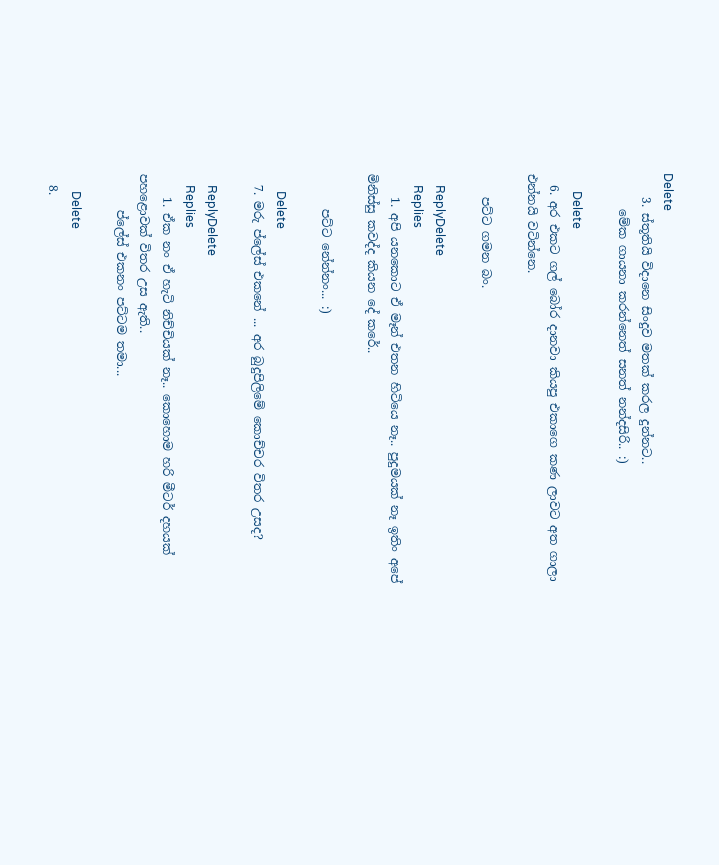Delete
    3. ස්තූතියි විදානෙ සිංදුව මතක් කරල දුන්නට..
      මේක ගායනා කරන්නෙත් සනත් නන්දසිරි.. :)

      Delete
  6. අර එකට ගල් බෝර දානවා කියපු එකාගෙ කණ ලාවට අත ගාලා එන්නයි වටින්නෙ.

    පට්ට ගමන බං.

    ReplyDelete
    Replies
    1. අපි යනකොට ඒ මෑන් එතන හිටියෙ නෑ.. පුදුමයක් නෑ ඉතිං අපේ මිනිස්සු කවද්ද කියන දේ කරේ..

      පට්ට නේන්නං... :)

      Delete
  7. මරු ප්ලේස් එකනේ ... අර බුදුපිලිමේ කොච්චර විතර උසද?

    ReplyDelete
    Replies
    1. ඒක නං ඒ හැටි නිච්චියක් නෑ.. කොහොම හරි මීටර් දහයක් පහළොවක් විතර උස ඇති..
      ප්ලේස් එකනං පට්ටම තමා...

      Delete
  8.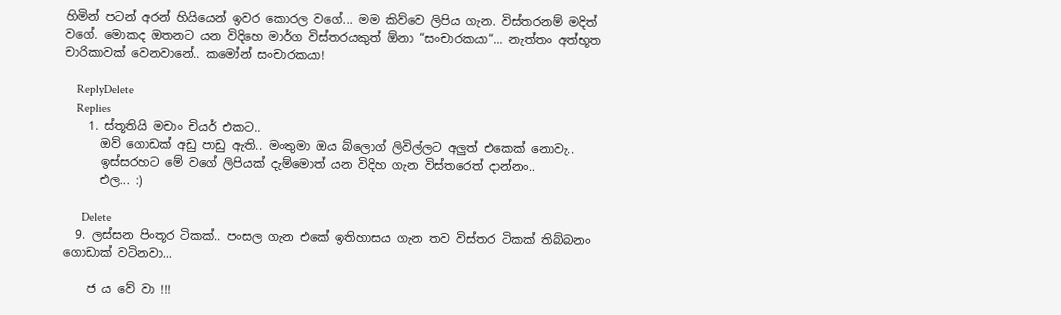හිමින් පටන් අරන් හියියෙන් ඉවර කොරල වගේ... මම කිව්වෙ ලිපිය ගැන. විස්තරනම් මදිත් වගේ. මොකද ඔතනට යන විදිහෙ මාර්ග විස්තරයකුත් ඕනා “සංචාරකයා“... නැත්තං අත්භූත චාරිකාවක් වෙනවානේ.. කමෝන් සංචාරකයා!

    ReplyDelete
    Replies
    1. ස්තූතියි මචාං චියර් එකට..
      ඔව් ගොඩක් අඩු පාඩු ඇති.. මංතුමා ඔය බ්ලොග් ලිවිල්ලට අලුත් එකෙක් නොවැ..
      ඉස්සරහට මේ වගේ ලිපියක් දැම්මොත් යන විදිහ ගැන විස්තරෙත් දාන්නං..
      එල... :)

      Delete
  9. ලස්සන පිංතූර ටිකක්.. පංසල ගැන එකේ ඉතිහාසය ගැන තව විස්තර ටිකක් තිබ්බනං ගොඩාක් වටිනවා...

    ජ ය වේ වා !!!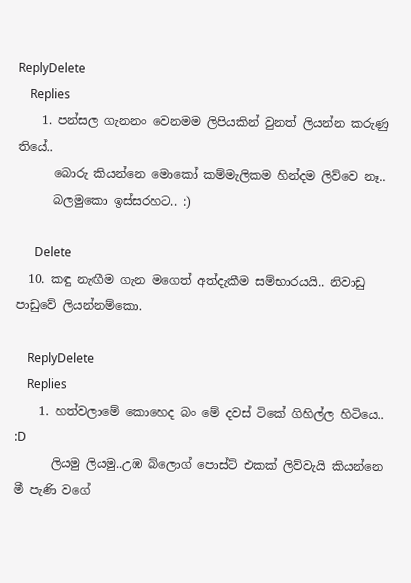ReplyDelete
    Replies
    1. පන්සල ගැනනං වෙනමම ලිපියකින් වුනත් ලියන්න කරුණු තියේ..
      බොරු කියන්නෙ මොකෝ කම්මැලිකම හින්දම ලිව්වෙ නෑ..
      බලමුකො ඉස්සරහට.. :)

      Delete
  10. කඳු නැඟීම ගැන මගෙත් අත්දැකීම සම්භාරයයි.. නිවාඩු පාඩුවේ ලියන්නම්කො.

    ReplyDelete
    Replies
    1. හත්වලාමේ කොහෙද බං මේ දවස් ටිකේ ගිහිල්ල හිටියෙ.. :D
      ලියමු ලියමු..උඹ බ්ලොග් පොස්ට් එකක් ලිව්වැයි කියන්නෙ මී පැණි වගේ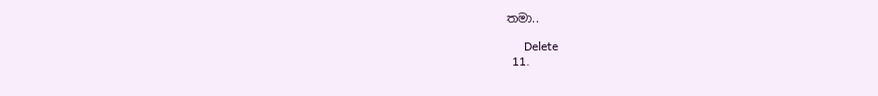තමා..

      Delete
  11.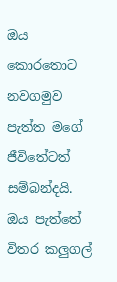ඔය කොරතොට නවගමුව පැත්ත මගේ ජීවිතේටත් සම්බන්දයි. ඔය පැත්තේ විතර කලුගල්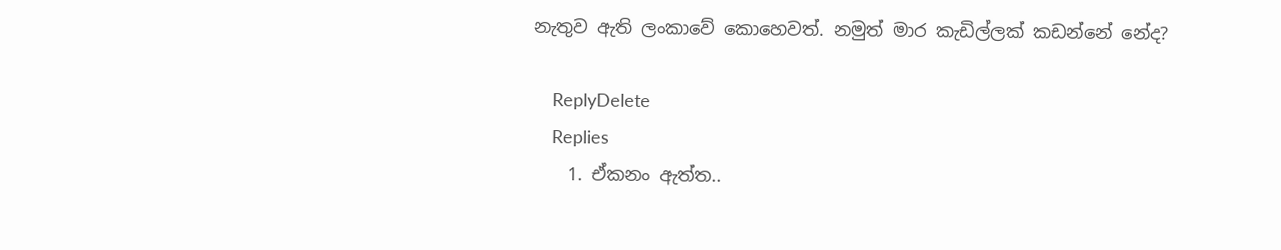නැතුව ඇති ලංකාවේ කොහෙවත්. නමුත් මාර කැඩිල්ලක් කඩන්නේ නේද?

    ReplyDelete
    Replies
    1. ඒකනං ඇත්ත..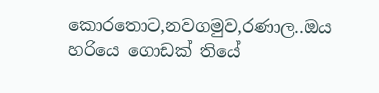කොරතොට,නවගමුව,රණාල..ඔය හරියෙ ගොඩක් තියේ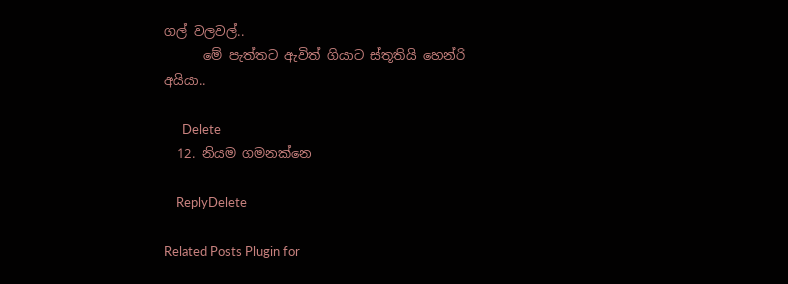ගල් වලවල්..
      මේ පැත්තට ඇවිත් ගියාට ස්තූතියි හෙන්රි අයියා..

      Delete
  12. නියම ගමනක්න‌ෙ

    ReplyDelete

Related Posts Plugin for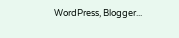WordPress, Blogger...